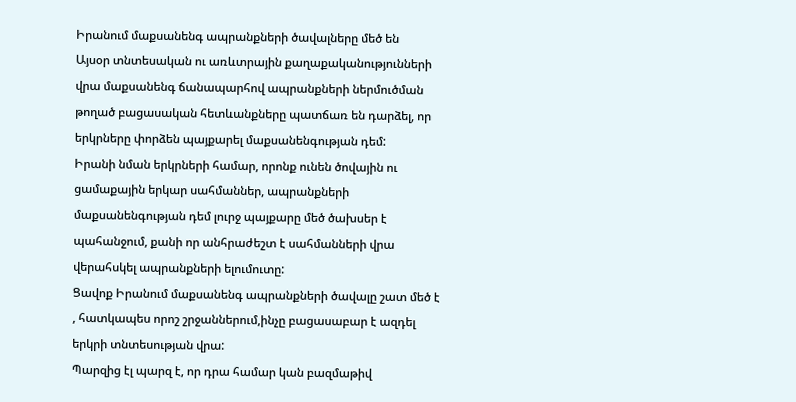Իրանում մաքսանենգ ապրանքների ծավալները մեծ են
Այսօր տնտեսական ու առևտրային քաղաքականությունների վրա մաքսանենգ ճանապարհով ապրանքների ներմուծման թողած բացասական հետևանքները պատճառ են դարձել, որ երկրները փորձեն պայքարել մաքսանենգության դեմ:
Իրանի նման երկրների համար, որոնք ունեն ծովային ու ցամաքային երկար սահմաններ, ապրանքների մաքսանենգության դեմ լուրջ պայքարը մեծ ծախսեր է պահանջում, քանի որ անհրաժեշտ է սահմանների վրա վերահսկել ապրանքների ելումուտը:
Ցավոք Իրանում մաքսանենգ ապրանքների ծավալը շատ մեծ է , հատկապես որոշ շրջաններում,ինչը բացասաբար է ազդել երկրի տնտեսության վրա:
Պարզից էլ պարզ է, որ դրա համար կան բազմաթիվ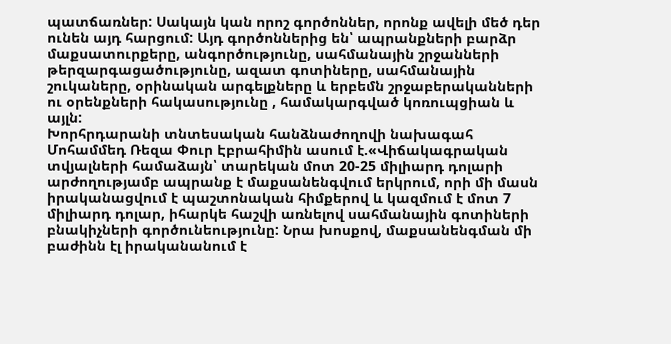պատճառներ: Սակայն կան որոշ գործոններ, որոնք ավելի մեծ դեր ունեն այդ հարցում: Այդ գործոններից են՝ ապրանքների բարձր մաքսատուրքերը, անգործությունը, սահմանային շրջանների թերզարգացածությունը, ազատ գոտիները, սահմանային շուկաները, օրինական արգելքները և երբեմն շրջաբերականների ու օրենքների հակասությունը , համակարգված կոռուպցիան և այլն:
Խորհրդարանի տնտեսական հանձնաժողովի նախագահ Մոհամմեդ Ռեզա Փուր Էբրահիմին ասում է.«Վիճակագրական տվյալների համաձայն՝ տարեկան մոտ 20-25 միլիարդ դոլարի արժողությամբ ապրանք է մաքսանենգվում երկրում, որի մի մասն իրականացվում է պաշտոնական հիմքերով և կազմում է մոտ 7 միլիարդ դոլար, իհարկե հաշվի առնելով սահմանային գոտիների բնակիչների գործունեությունը: Նրա խոսքով, մաքսանենգման մի բաժինն էլ իրականանում է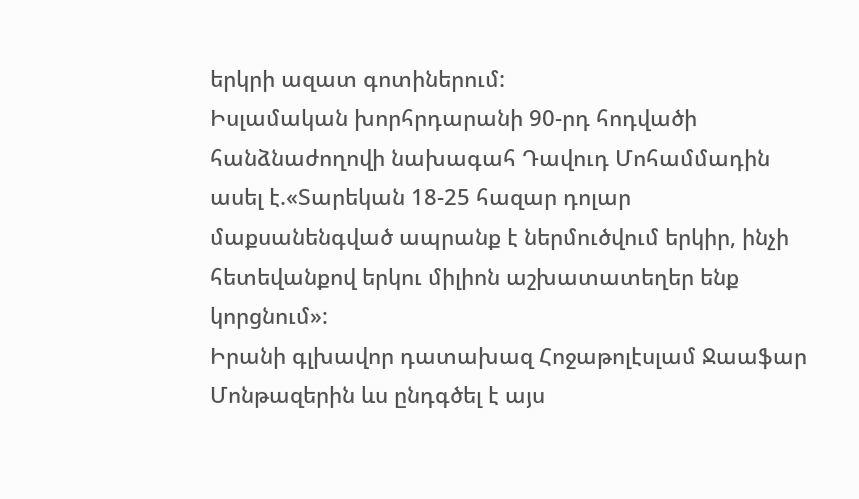երկրի ազատ գոտիներում:
Իսլամական խորհրդարանի 90-րդ հոդվածի հանձնաժողովի նախագահ Դավուդ Մոհամմադին ասել է.«Տարեկան 18-25 հազար դոլար մաքսանենգված ապրանք է ներմուծվում երկիր, ինչի հետեվանքով երկու միլիոն աշխատատեղեր ենք կորցնում»:
Իրանի գլխավոր դատախազ Հոջաթոլէսլամ Ջաաֆար Մոնթազերին ևս ընդգծել է այս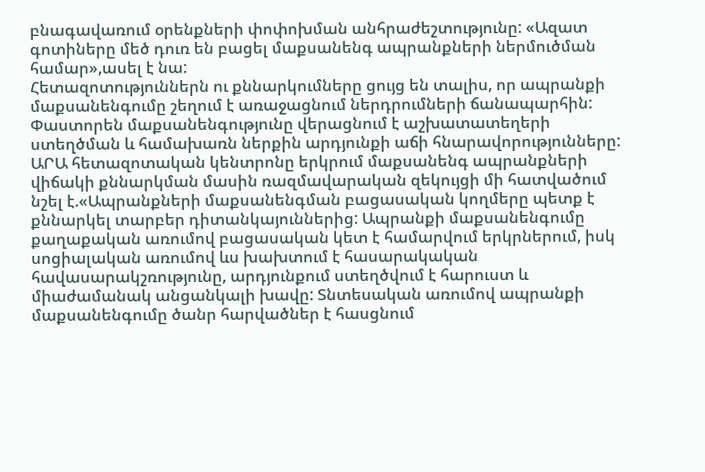բնագավառում օրենքների փոփոխման անհրաժեշտությունը: «Ազատ գոտիները մեծ դուռ են բացել մաքսանենգ ապրանքների ներմուծման համար»,ասել է նա:
Հետազոտություններն ու քննարկումները ցույց են տալիս, որ ապրանքի մաքսանենգումը շեղում է առաջացնում ներդրումների ճանապարհին: Փաստորեն մաքսանենգությունը վերացնում է աշխատատեղերի ստեղծման և համախառն ներքին արդյունքի աճի հնարավորությունները:
ԱՐԱ հետազոտական կենտրոնը երկրում մաքսանենգ ապրանքների վիճակի քննարկման մասին ռազմավարական զեկույցի մի հատվածում նշել է.«Ապրանքների մաքսանենգման բացասական կողմերը պետք է քննարկել տարբեր դիտանկայուններից: Ապրանքի մաքսանենգումը քաղաքական առումով բացասական կետ է համարվում երկրներում, իսկ սոցիալական առումով ևս խախտում է հասարակական հավասարակշռությունը, արդյունքում ստեղծվում է հարուստ և միաժամանակ անցանկալի խավը: Տնտեսական առումով ապրանքի մաքսանենգումը ծանր հարվածներ է հասցնում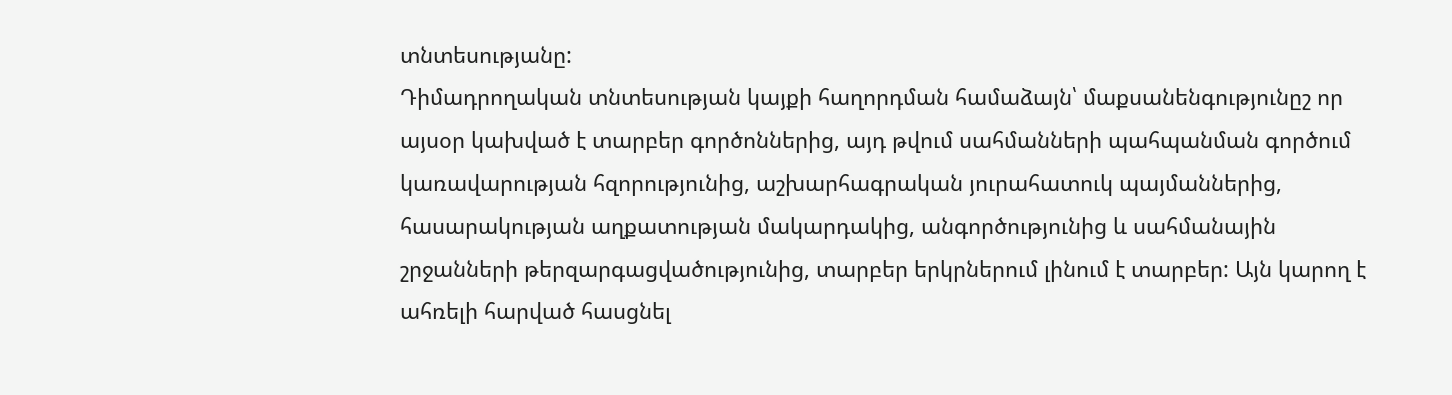տնտեսությանը:
Դիմադրողական տնտեսության կայքի հաղորդման համաձայն՝ մաքսանենգությունըշ որ այսօր կախված է տարբեր գործոններից, այդ թվում սահմանների պահպանման գործում կառավարության հզորությունից, աշխարհագրական յուրահատուկ պայմաններից, հասարակության աղքատության մակարդակից, անգործությունից և սահմանային շրջանների թերզարգացվածությունից, տարբեր երկրներում լինում է տարբեր: Այն կարող է ահռելի հարված հասցնել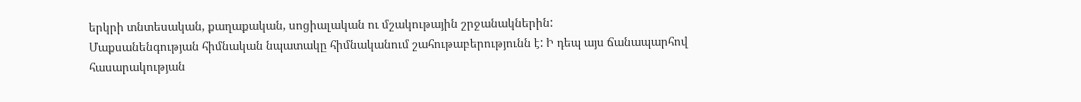երկրի տնտեսական, քաղաքական, սոցիալական ու մշակութային շրջանակներին:
Մաքսանենգության հիմնական նպատակը հիմնականում շահութաբերությունն է: Ի դեպ այս ճանապարհով հասարակության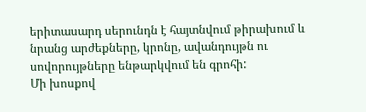երիտասարդ սերունդն է հայտնվում թիրախում և նրանց արժեքները, կրոնը, ավանդույթն ու սովորույթները ենթարկվում են գրոհի:
Մի խոսքով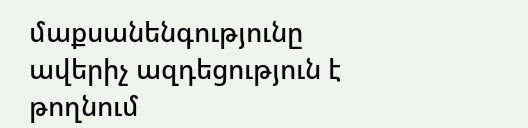մաքսանենգությունը ավերիչ ազդեցություն է թողնում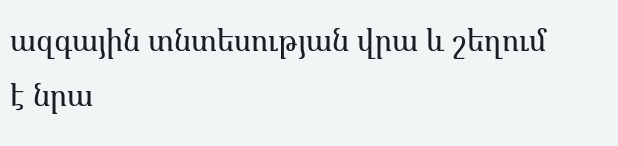ազգային տնտեսության վրա և շեղում է նրա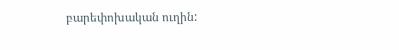բարեփոխական ուղին: